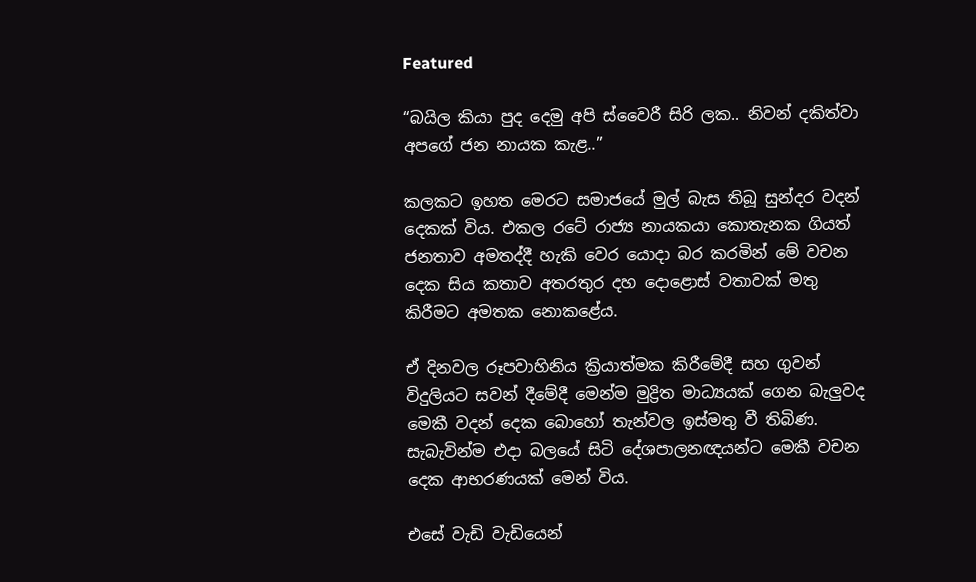Featured

“බයිල කියා පුද දෙමු අපි ස්‌වෛරී සිරි ලක.. නිවන් දකිත්වා අපගේ ජන නායක කැළ..”

කලකට ඉහත මෙරට සමාජයේ මුල් බැස තිබූ සුන්දර වදන් දෙකක්‌ විය. එකල රටේ රාජ්‍ය නායකයා කොතැනක ගියත් ජනතාව අමතද්දී හැකි වෙර යොදා බර කරමින් මේ වචන දෙක සිය කතාව අතරතුර දහ දොළොස්‌ වතාවක්‌ මතු කිරීමට අමතක නොකළේය.

ඒ දිනවල රූපවාහිනිය ක්‍රියාත්මක කිරීමේදී සහ ගුවන් විදුලියට සවන් දීමේදී මෙන්ම මුද්‍රිත මාධ්‍යයක්‌ ගෙන බැලුවද මෙකී වදන් දෙක බොහෝ තැන්වල ඉස්‌මතු වී තිබිණ. සැබැවින්ම එදා බලයේ සිටි දේශපාලනඥයන්ට මෙකී වචන දෙක ආභරණයක්‌ මෙන් විය.

එසේ වැඩි වැඩියෙන්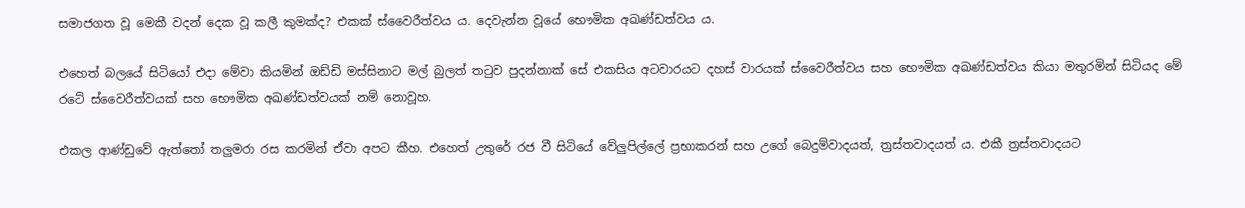සමාජගත වූ මෙකී වදන් දෙක වූ කලී කුමක්‌ද? එකක්‌ ස්‌වෛරීත්වය ය. දෙවැන්න වූයේ භෞමික අඛණ්‌ඩත්වය ය.

එහෙත් බලයේ සිටියෝ එදා මේවා කියමින් ඔඩ්ඩි මස්‌සිනාට මල් බුලත් තටුව පුදන්නාක්‌ සේ එකසිය අටවාරයට දහස්‌ වාරයක්‌ ස්‌වෛරීත්වය සහ භෞමික අඛණ්‌ඩත්වය කියා මතුරමින් සිටියද මේ රටේ ස්‌වෛරීත්වයක්‌ සහ භෞමික අඛණ්‌ඩත්වයක්‌ නම් නොවූහ.

එකල ආණ්‌ඩුවේ ඇත්තෝ තලුමරා රස කරමින් ඒවා අපට කීහ. එහෙත් උතුරේ රජ වී සිටියේ වේලුපිල්ලේ ප්‍රභාකරන් සහ උගේ බෙදුම්වාදයත්, ත්‍රස්‌තවාදයත් ය. එකී ත්‍රස්‌තවාදයට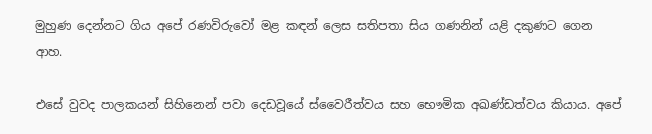මුහුණ දෙන්නට ගිය අපේ රණවිරුවෝ මළ කඳන් ලෙස සතිපතා සිය ගණනින් යළි දකුණට ගෙන ආහ.

එසේ වුවද පාලකයන් සිහිනෙන් පවා දෙඩවූයේ ස්‌වෛරීත්වය සහ භෞමික අඛණ්‌ඩත්වය කියාය. අපේ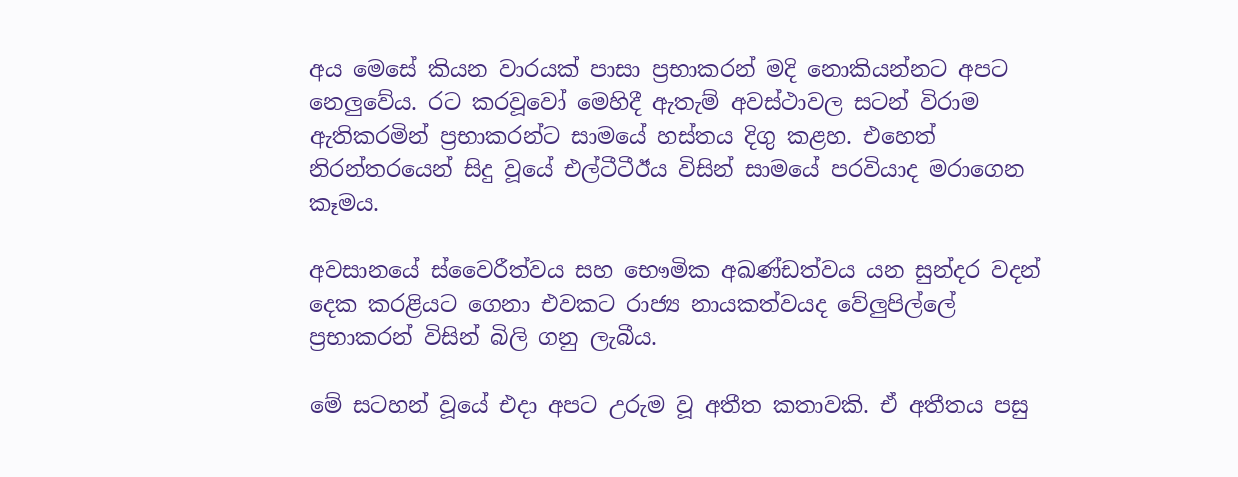අය මෙසේ කියන වාරයක්‌ පාසා ප්‍රභාකරන් මදි නොකියන්නට අපට නෙලුවේය. රට කරවූවෝ මෙහිදී ඇතැම් අවස්‌ථාවල සටන් විරාම ඇතිකරමින් ප්‍රභාකරන්ට සාමයේ හස්‌තය දිගු කළහ. එහෙත් නිරන්තරයෙන් සිදු වූයේ එල්ටීටීඊය විසින් සාමයේ පරවියාද මරාගෙන කෑමය.

අවසානයේ ස්‌වෛරීත්වය සහ භෞමික අඛණ්‌ඩත්වය යන සුන්දර වදන් දෙක කරළියට ගෙනා එවකට රාජ්‍ය නායකත්වයද වේලුපිල්ලේ ප්‍රභාකරන් විසින් බිලි ගනු ලැබීය.

මේ සටහන් වූයේ එදා අපට උරුම වූ අතීත කතාවකි. ඒ අතීතය පසු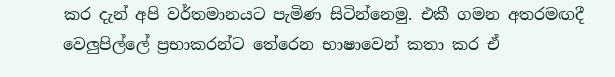කර දැන් අපි වර්තමානයට පැමිණ සිටින්නෙමු. එකී ගමන අතරමඟදී වෙලුපිල්ලේ ප්‍රභාකරන්ට තේරෙන භාෂාවෙන් කතා කර ඒ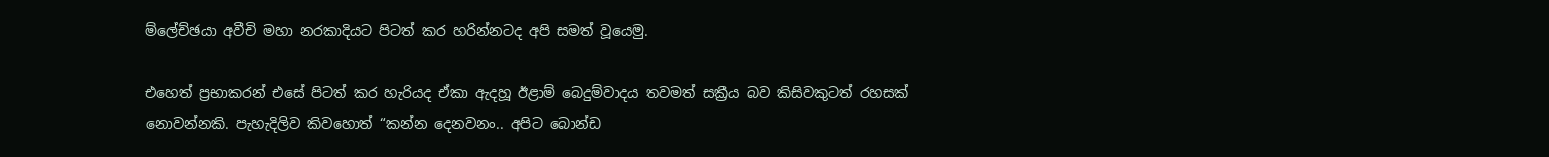ම්ලේච්ඡයා අවීචි මහා නරකාදියට පිටත් කර හරින්නටද අපි සමත් වූයෙමු.

එහෙත් ප්‍රභාකරන් එසේ පිටත් කර හැරියද ඒකා ඇදහූ ඊළාම් බෙදුම්වාදය තවමත් සක්‍රීය බව කිසිවකුටත් රහසක්‌ නොවන්නකි. පැහැදිලිව කිවහොත් “කන්න දෙනවනං.. අපිට බොන්ඩ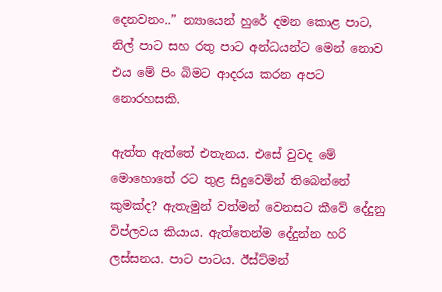දෙනවනං..” න්‍යායෙන් හුරේ දමන කොළ පාට, නිල් පාට සහ රතු පාට අන්ධයන්ට මෙන් නොව එය මේ පිං බිමට ආදරය කරන අපට නොරහසකි.

ඇත්ත ඇත්තේ එතැනය. එසේ වුවද මේ මොහොතේ රට තුළ සිදුවෙමින් තිබෙන්නේ කුමක්‌ද? ඇතැමුන් වත්මන් වෙනසට කීවේ දේදුනු විප්ලවය කියාය. ඇත්තෙන්ම දේදුන්න හරි ලස්‌සනය. පාට පාටය. ඊස්‌ට්‌මන්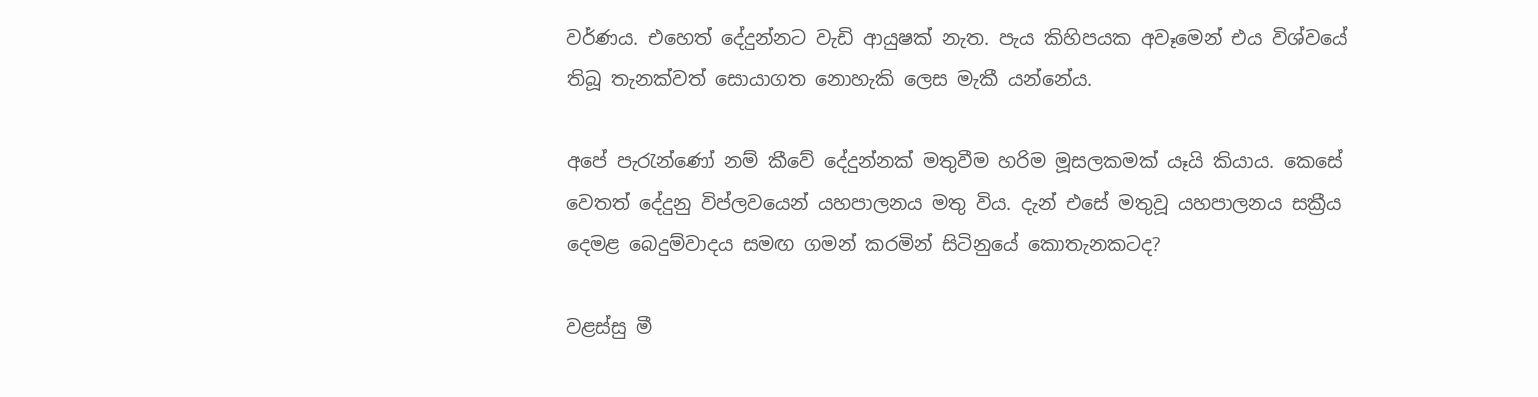වර්ණය. එහෙත් දේදුන්නට වැඩි ආයුෂක්‌ නැත. පැය කිහිපයක අවෑමෙන් එය විශ්වයේ තිබූ තැනක්‌වත් සොයාගත නොහැකි ලෙස මැකී යන්නේය.

අපේ පැරැන්ණෝ නම් කීවේ දේදුන්නක්‌ මතුවීම හරිම මූසලකමක්‌ යෑයි කියාය. කෙසේ වෙතත් දේදුනු විප්ලවයෙන් යහපාලනය මතු විය. දැන් එසේ මතුවූ යහපාලනය සක්‍රීය දෙමළ බෙදුම්වාදය සමඟ ගමන් කරමින් සිටිනුයේ කොතැනකටද?

වළස්‌සු මී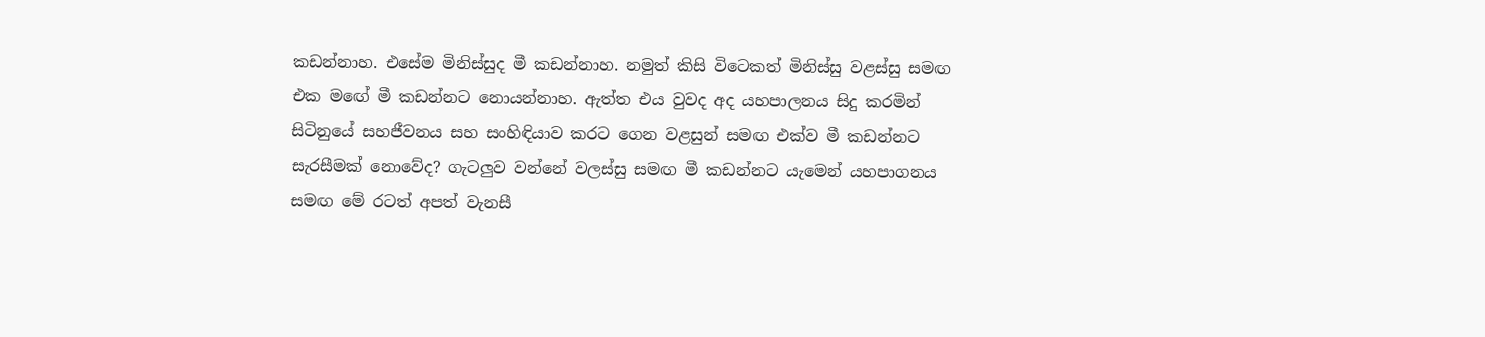කඩන්නාහ. එසේම මිනිස්‌සුද මී කඩන්නාහ. නමුත් කිසි විටෙකත් මිනිස්‌සු වළස්‌සු සමඟ එක මඟේ මී කඩන්නට නොයන්නාහ. ඇත්ත එය වුවද අද යහපාලනය සිදු කරමින් සිටිනුයේ සහජීවනය සහ සංහිඳියාව කරට ගෙන වළසුන් සමඟ එක්‌ව මී කඩන්නට සැරසීමක්‌ නොවේද? ගැටලුව වන්නේ වලස්‌සු සමඟ මී කඩන්නට යැමෙන් යහපාගනය සමඟ මේ රටත් අපත් වැනසී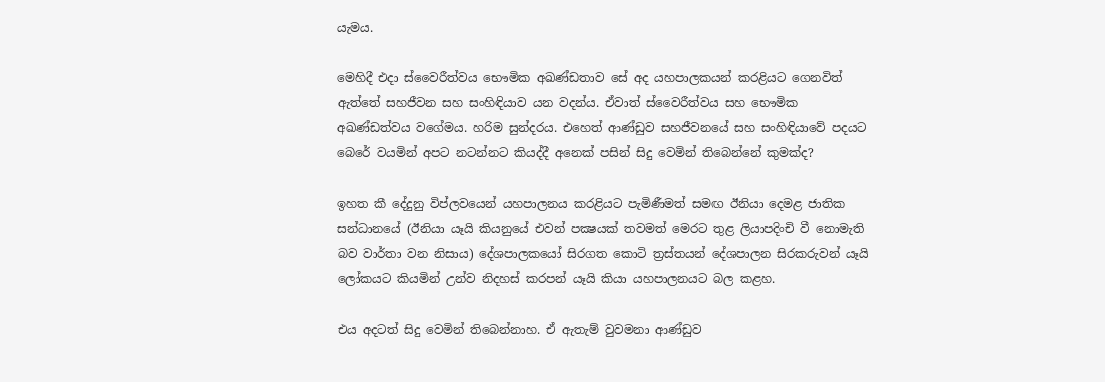යැමය.

මෙහිදී එදා ස්‌වෛරීත්වය භෞමික අඛණ්‌ඩතාව සේ අද යහපාලකයන් කරළියට ගෙනවිත් ඇත්තේ සහජීවන සහ සංහිඳියාව යන වදන්ය. ඒවාත් ස්‌වෛරීත්වය සහ භෞමික අඛණ්‌ඩත්වය වගේමය. හරිම සුන්දරය. එහෙත් ආණ්‌ඩුව සහජීවනයේ සහ සංහිඳියාවේ පදයට බෙරේ වයමින් අපට නටන්නට කියද්දී අනෙක්‌ පසින් සිදු වෙමින් තිබෙන්නේ කුමක්‌ද?

ඉහත කී දේදුනු විප්ලවයෙන් යහපාලනය කරළියට පැමිණීමත් සමඟ ඊනියා දෙමළ ජාතික සන්ධානයේ (ඊනියා යෑයි කියනුයේ එවන් පක්‍ෂයක්‌ තවමත් මෙරට තුළ ලියාපදිංචි වී නොමැති බව වාර්තා වන නිසාය) දේශපාලකයෝ සිරගත කොටි ත්‍රස්‌තයන් දේශපාලන සිරකරුවන් යෑයි ලෝකයට කියමින් උන්ව නිදහස්‌ කරපන් යෑයි කියා යහපාලනයට බල කළහ.

එය අදටත් සිදු වෙමින් තිබෙන්නාහ. ඒ ඇතැම් වුවමනා ආණ්‌ඩුව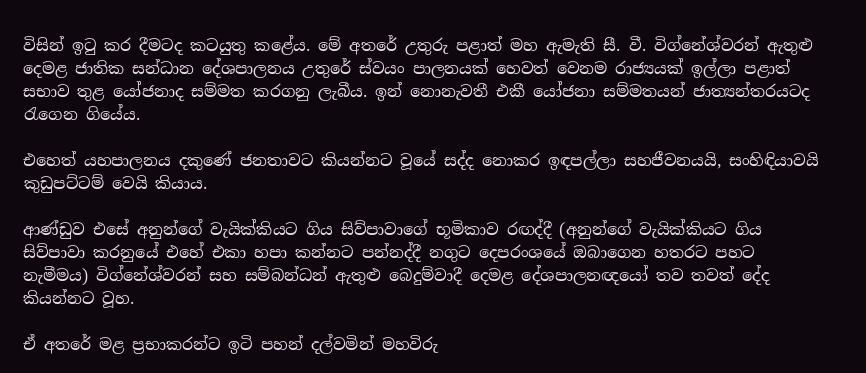විසින් ඉටු කර දීමටද කටයුතු කළේය. මේ අතරේ උතුරු පළාත් මහ ඇමැති සී. වී. විග්නේශ්වරන් ඇතුළු දෙමළ ජාතික සන්ධාන දේශපාලනය උතුරේ ස්‌වයං පාලනයක්‌ හෙවත් වෙනම රාජ්‍යයක්‌ ඉල්ලා පළාත් සභාව තුළ යෝජනාද සම්මත කරගනු ලැබීය. ඉන් නොනැවතී එකී යෝජනා සම්මතයන් ජාත්‍යන්තරයටද රැගෙන ගියේය.

එහෙත් යහපාලනය දකුණේ ජනතාවට කියන්නට වූයේ සද්ද නොකර ඉඳපල්ලා සහජීවනයයි, සංහිඳියාවයි කුඩුපට්‌ටම් වෙයි කියාය.

ආණ්‌ඩුව එසේ අනුන්ගේ වැයික්‌කියට ගිය සිව්පාවාගේ භූමිකාව රඟද්දී (අනුන්ගේ වැයික්‌කියට ගිය සිව්පාවා කරනුයේ එහේ එකා හපා කන්නට පන්නද්දී නගුට දෙපරංශයේ ඔබාගෙන හතරට පහට නැමීමය) විග්නේශ්වරන් සහ සම්බන්ධන් ඇතුළු බෙදුම්වාදී දෙමළ දේශපාලනඥයෝ තව තවත් දේද කියන්නට වූහ.

ඒ අතරේ මළ ප්‍රභාකරන්ට ඉටි පහන් දල්වමින් මහවිරු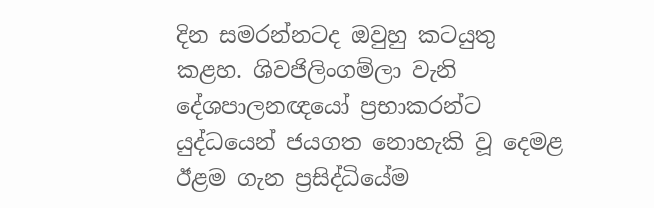දින සමරන්නටද ඔවුහු කටයුතු කළහ. ශිවජිලිංගම්ලා වැනි දේශපාලනඥයෝ ප්‍රභාකරන්ට යුද්ධයෙන් ජයගත නොහැකි වූ දෙමළ ඊළම ගැන ප්‍රසිද්ධියේම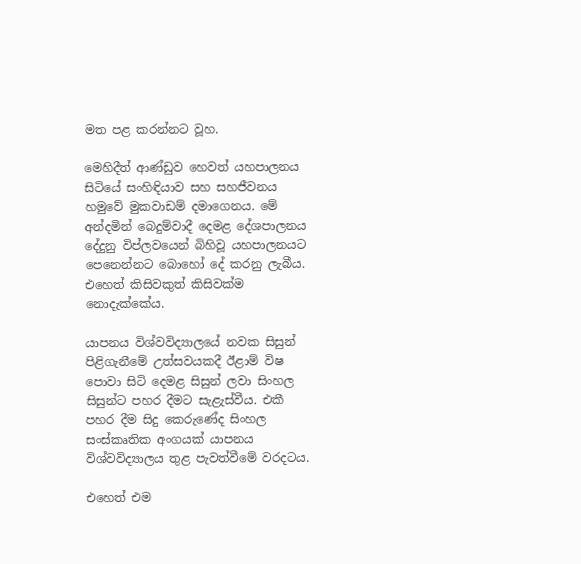මත පළ කරන්නට වූහ.

මෙහිදීත් ආණ්‌ඩුව හෙවත් යහපාලනය සිටියේ සංහිඳියාව සහ සහජීවනය හමුවේ මුකවාඩම් දමාගෙනය. මේ අන්දමින් බෙදුම්වාදී දෙමළ දේශපාලනය දේදුනු විප්ලවයෙන් බිහිවූ යහපාලනයට පෙනෙන්නට බොහෝ දේ කරනු ලැබීය. එහෙත් කිසිවකුත් කිසිවක්‌ම නොදැක්‌කේය.

යාපනය විශ්වවිද්‍යාලයේ නවක සිසුන් පිළිගැනීමේ උත්සවයකදී ඊළාම් විෂ පොවා සිටි දෙමළ සිසුන් ලවා සිංහල සිසුන්ට පහර දීමට සැළැස්‌වීය. එකී පහර දීම සිදු කෙරුණේද සිංහල සංස්‌කෘතික අංගයක්‌ යාපනය විශ්වවිද්‍යාලය තුළ පැවත්වීමේ වරදටය.

එහෙත් එම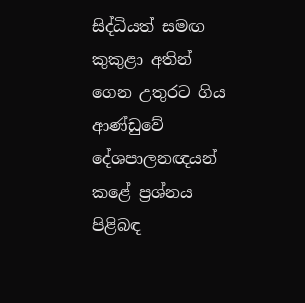සිද්ධියත් සමඟ කුකුළා අතින් ගෙන උතුරට ගිය ආණ්‌ඩුවේ දේශපාලනඥයන් කළේ ප්‍රශ්නය පිළිබඳ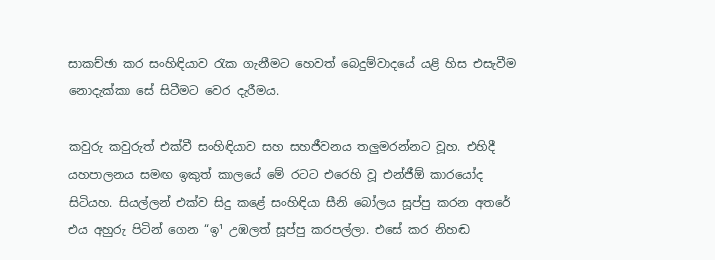සාකච්ඡා කර සංහිඳියාව රැක ගැනීමට හෙවත් බෙදුම්වාදයේ යළි හිස එසැවීම නොදැක්‌කා සේ සිටීමට වෙර දැරීමය.

කවුරු කවුරුත් එක්‌වී සංහිඳියාව සහ සහජීවනය තලුමරන්නට වූහ. එහිදී යහපාලනය සමඟ ඉකුත් කාලයේ මේ රටට එරෙහි වූ එන්ජීඕ කාරයෝද සිටියහ. සියල්ලන් එක්‌ව සිදු කළේ සංහිඳියා සීනි බෝලය සූප්පු කරන අතරේ එය අහුරු පිටින් ගෙන “ඉ¹ උඹලත් සූප්පු කරපල්ලා. එසේ කර නිහඬ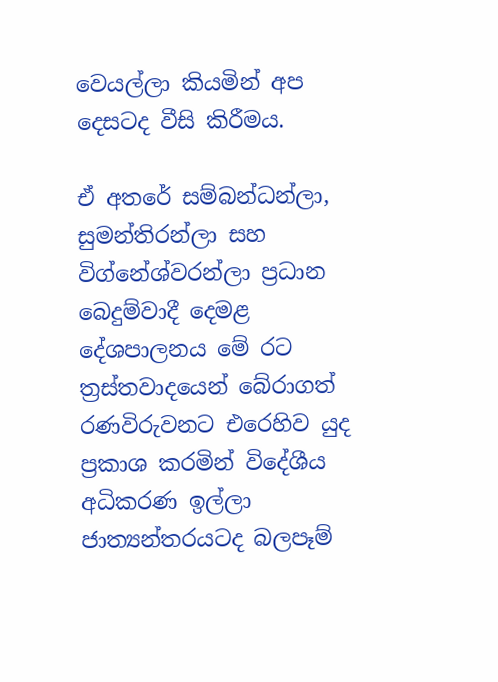වෙයල්ලා කියමින් අප දෙසටද වීසි කිරීමය.

ඒ අතරේ සම්බන්ධන්ලා, සුමන්තිරන්ලා සහ විග්නේශ්වරන්ලා ප්‍රධාන බෙදුම්වාදී දෙමළ දේශපාලනය මේ රට ත්‍රස්‌තවාදයෙන් බේරාගත් රණවිරුවනට එරෙහිව යුද ප්‍රකාශ කරමින් විදේශීය අධිකරණ ඉල්ලා ජාත්‍යන්තරයටද බලපෑම්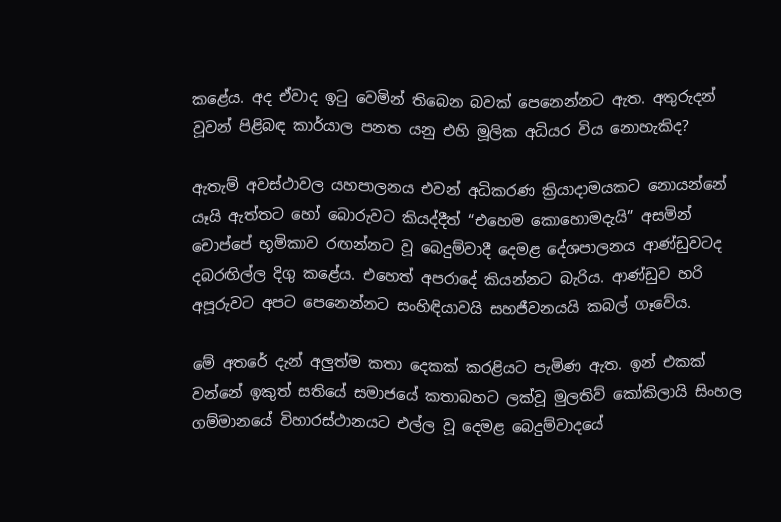කළේය. අද ඒවාද ඉටු වෙමින් තිබෙන බවක්‌ පෙනෙන්නට ඇත. අතුරුදන් වූවන් පිළිබඳ කාර්යාල පනත යනු එහි මූලික අධියර විය නොහැකිද?

ඇතැම් අවස්‌ථාවල යහපාලනය එවන් අධිකරණ ක්‍රියාදාමයකට නොයන්නේ යෑයි ඇත්තට හෝ බොරුවට කියද්දීත් “එහෙම කොහොමදැයි” අසමින් චොප්පේ භූමිකාව රඟන්නට වූ බෙදුම්වාදී දෙමළ දේශපාලනය ආණ්‌ඩුවටද දබරඟිල්ල දිගු කළේය. එහෙත් අපරාදේ කියන්නට බැරිය. ආණ්‌ඩුව හරි අපූරුවට අපට පෙනෙන්නට සංහිඳියාවයි සහජීවනයයි කබල් ගෑවේය.

මේ අතරේ දැන් අලුත්ම කතා දෙකක්‌ කරළියට පැමිණ ඇත. ඉන් එකක්‌ වන්නේ ඉකුත් සතියේ සමාජයේ කතාබහට ලක්‌වූ මුලතිව් කෝකිලායි සිංහල ගම්මානයේ විහාරස්‌ථානයට එල්ල වූ දෙමළ බෙදුම්වාදයේ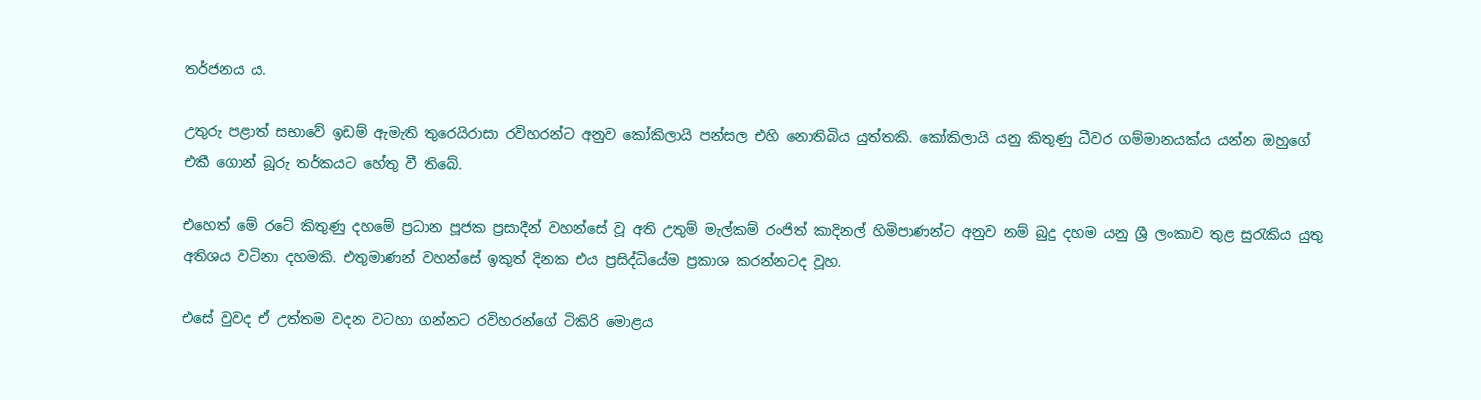තර්ජනය ය.

උතුරු පළාත් සභාවේ ඉඩම් ඇමැති තුරෙයිරාසා රවිහරන්ට අනුව කෝකිලායි පන්සල එහි නොතිබිය යුත්තකි. කෝකිලායි යනු කිතුණු ධීවර ගම්මානයක්‌ය යන්න ඔහුගේ එකී ගොන් බූරු තර්කයට හේතු වී තිබේ.

එහෙත් මේ රටේ කිතුණු දහමේ ප්‍රධාන පූජක ප්‍රසාදීන් වහන්සේ වූ අති උතුම් මැල්කම් රංජිත් කාදිනල් හිමිපාණන්ට අනුව නම් බුදු දහම යනු ශ්‍රී ලංකාව තුළ සුරැකිය යුතු අතිශය වටිනා දහමකි. එතුමාණන් වහන්සේ ඉකුත් දිනක එය ප්‍රසිද්ධියේම ප්‍රකාශ කරන්නටද වූහ.

එසේ වුවද ඒ උත්තම වදන වටහා ගන්නට රවිහරන්ගේ ටිකිරි මොළය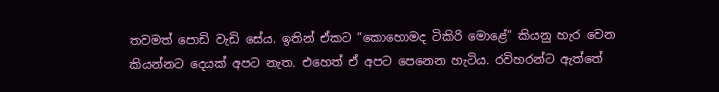තවමත් පොඩි වැඩි සේය. ඉතින් ඒකට “කොහොමද ටිකිරි මොළේ” කියනු හැර වෙන කියන්නට දෙයක්‌ අපට නැත. එහෙත් ඒ අපට පෙනෙන හැටිය. රවිහරන්ට ඇත්තේ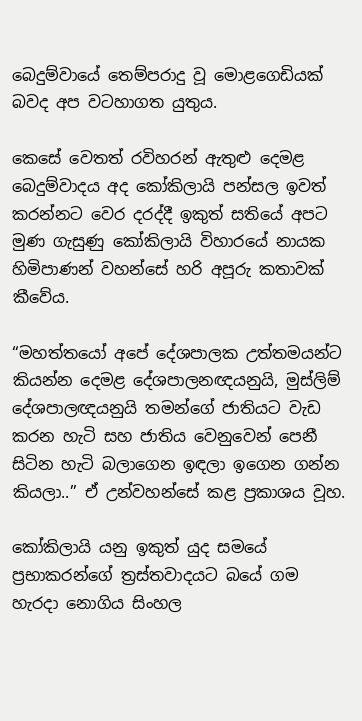බෙදුම්වායේ තෙම්පරාදු වූ මොළගෙඩියක්‌ බවද අප වටහාගත යුතුය.

කෙසේ වෙතත් රවිහරන් ඇතුළු දෙමළ බෙදුම්වාදය අද කෝකිලායි පන්සල ඉවත් කරන්නට වෙර දරද්දී ඉකුත් සතියේ අපට මුණ ගැසුණු කෝකිලායි විහාරයේ නායක හිමිපාණන් වහන්සේ හරි අපූරු කතාවක්‌ කීවේය.

“මහත්තයෝ අපේ දේශපාලක උත්තමයන්ට කියන්න දෙමළ දේශපාලනඥයනුයි, මුස්‌ලිම් දේශපාලඥයනුයි තමන්ගේ ජාතියට වැඩ කරන හැටි සහ ජාතිය වෙනුවෙන් පෙනී සිටින හැටි බලාගෙන ඉඳලා ඉගෙන ගන්න කියලා..” ඒ උන්වහන්සේ කළ ප්‍රකාශය වූහ.

කෝකිලායි යනු ඉකුත් යුද සමයේ ප්‍රභාකරන්ගේ ත්‍රස්‌තවාදයට බයේ ගම හැරදා නොගිය සිංහල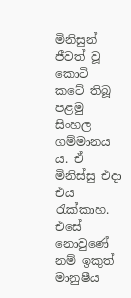මිනිසුන් ජීවත් වූ කොටි කටේ තිබූ පළමු සිංහල ගම්මානය ය. ඒ මිනිස්‌සු එදා එය රැක්‌කාහ. එසේ නොවුණේ නම් ඉකුත් මානුෂීය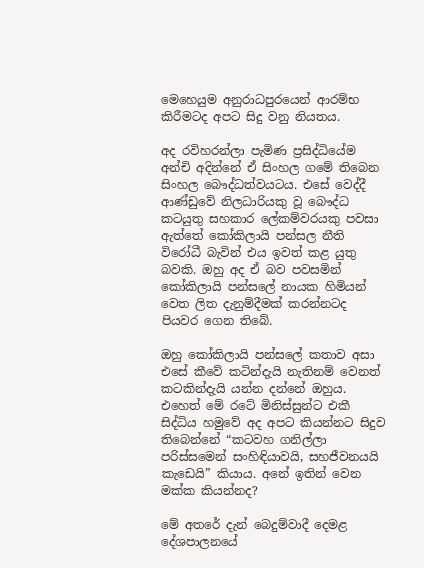මෙහෙයුම අනුරාධපුරයෙන් ආරම්භ කිරීමටද අපට සිදු වනු නියතය.

අද රවිහරන්ලා පැමිණ ප්‍රසිද්ධියේම අන්චි අදින්නේ ඒ සිංහල ගමේ තිබෙන සිංහල බෞද්ධත්වයටය. එසේ වෙද්දී ආණ්‌ඩුවේ නිලධාරියකු වූ බෞද්ධ කටයුතු සහකාර ලේකම්වරයකු පවසා ඇත්තේ කෝකිලායි පන්සල නීති විරෝධී බැවින් එය ඉවත් කළ යුතු බවකි. ඔහු අද ඒ බව පවසමින් කෝකිලායි පන්සලේ නායක හිමියන් වෙත ලිත දැනුම්දීමක්‌ කරන්නටද පියවර ගෙන තිබේ.

ඔහු කෝකිලායි පන්සලේ කතාව අසා එසේ කීවේ කටින්දැයි නැතිනම් වෙනත් කටකින්දැයි යන්න දන්නේ ඔහුය. එහෙත් මේ රටේ මිනිස්‌සුන්ට එකී සිද්ධිය හමුවේ අද අපට කියන්නට සිදුව තිබෙන්නේ “කටවහ ගනිල්ලා පරිස්‌සමෙන් සංහිඳියාවයි, සහජීවනයයි කැඩෙයි” කියාය. අනේ ඉතින් වෙන මක්‌ක කියන්නද?

මේ අතරේ දැන් බෙදුම්වාදී දෙමළ දේශපාලනයේ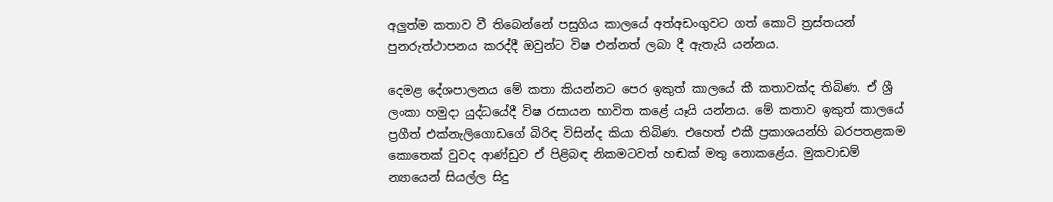අලුත්ම කතාව වී තිබෙන්නේ පසුගිය කාලයේ අත්අඩංගුවට ගත් කොටි ත්‍රස්‌තයන් පුනරුත්ථාපනය කරද්දී ඔවුන්ට විෂ එන්නත් ලබා දී ඇතැයි යන්නය.

දෙමළ දේශපාලනය මේ කතා කියන්නට පෙර ඉකුත් කාලයේ කී කතාවක්‌ද තිබිණ. ඒ ශ්‍රී ලංකා හමුදා යුද්ධයේදී විෂ රසායන භාවිත කළේ යෑයි යන්නය. මේ කතාව ඉකුත් කාලයේ ප්‍රගීත් එක්‌නැලිගොඩගේ බිරිඳ විසින්ද කියා තිබිණ. එහෙත් එකී ප්‍රකාශයන්හි බරපතළකම කොතෙක්‌ වුවද ආණ්‌ඩුව ඒ පිළිබඳ නිකමටවත් හඬක්‌ මතු නොකළේය. මුකවාඩම් න්‍යායෙන් සියල්ල සිදු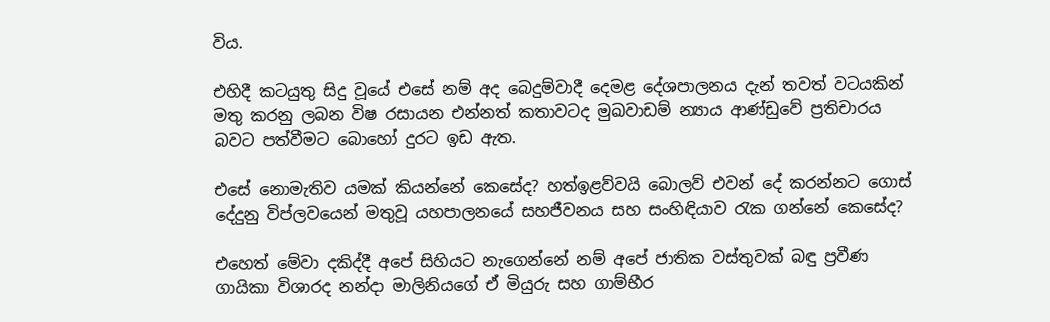විය.

එහිදී කටයුතු සිදු වූයේ එසේ නම් අද බෙදුම්වාදී දෙමළ දේශපාලනය දැන් තවත් වටයකින් මතු කරනු ලබන විෂ රසායන එන්නත් කතාවටද මුඛවාඩම් න්‍යාය ආණ්‌ඩුවේ ප්‍රතිචාරය බවට පත්වීමට බොහෝ දුරට ඉඩ ඇත.

එසේ නොමැතිව යමක්‌ කියන්නේ කෙසේද? හත්ඉළව්වයි බොලව් එවන් දේ කරන්නට ගොස්‌ දේදුනු විප්ලවයෙන් මතුවූ යහපාලනයේ සහජීවනය සහ සංහිඳියාව රැක ගන්නේ කෙසේද?

එහෙත් මේවා දකිද්දී අපේ සිහියට නැගෙන්නේ නම් අපේ ජාතික වස්‌තුවක්‌ බඳු ප්‍රවීණ ගායිකා විශාරද නන්දා මාලිනියගේ ඒ මියුරු සහ ගාම්භීර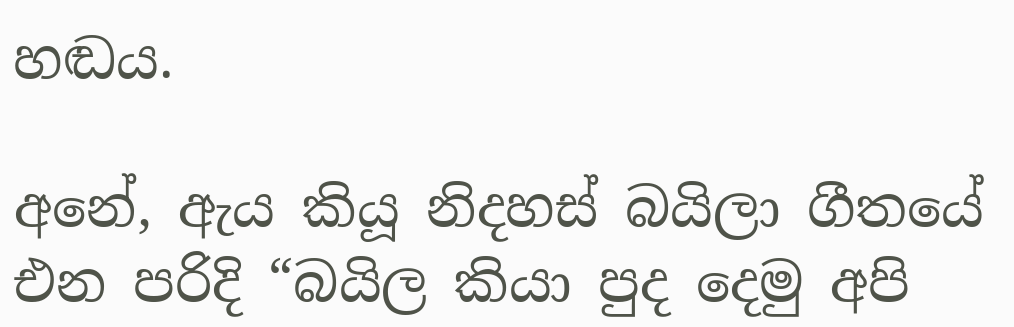හඬය.

අනේ, ඇය කියූ නිදහස්‌ බයිලා ගීතයේ එන පරිදි “බයිල කියා පුද දෙමු අපි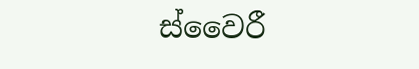ස්‌වෛරී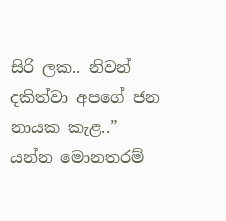සිරි ලක.. නිවන් දකිත්වා අපගේ ජන නායක කැළ..” යන්න මොනතරම්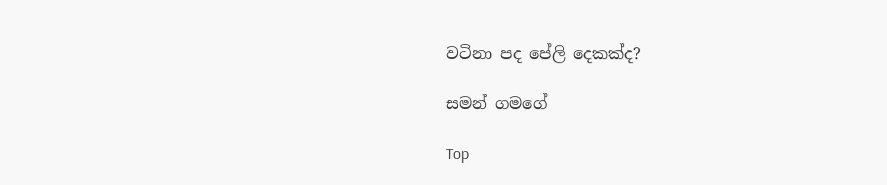වටිනා පද පේලි දෙකක්‌ද?

සමන් ගමගේ

Top